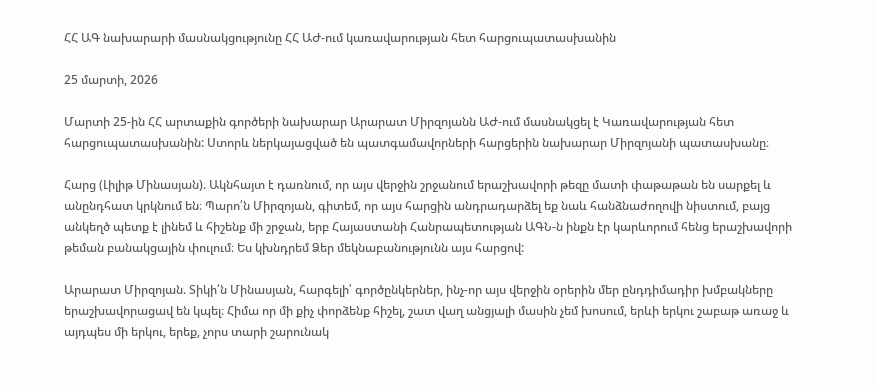ՀՀ ԱԳ նախարարի մասնակցությունը ՀՀ ԱԺ-ում կառավարության հետ հարցուպատասխանին

25 մարտի, 2026

Մարտի 25-ին ՀՀ արտաքին գործերի նախարար Արարատ Միրզոյանն ԱԺ-ում մասնակցել է Կառավարության հետ հարցուպատասխանին: Ստորև ներկայացված են պատգամավորների հարցերին նախարար Միրզոյանի պատասխանը։

Հարց (Լիլիթ Մինասյան). Ակնհայտ է դառնում, որ այս վերջին շրջանում երաշխավորի թեզը մատի փաթաթան են սարքել և անընդհատ կրկնում են։ Պարո՛ն Միրզոյան, գիտեմ, որ այս հարցին անդրադարձել եք նաև հանձնաժողովի նիստում, բայց անկեղծ պետք է լինեմ և հիշենք մի շրջան, երբ Հայաստանի Հանրապետության ԱԳՆ-ն ինքն էր կարևորում հենց երաշխավորի թեման բանակցային փուլում։ Ես կխնդրեմ Ձեր մեկնաբանությունն այս հարցով:

Արարատ Միրզոյան. Տիկի՛ն Մինասյան, հարգելի՛ գործընկերներ, ինչ-որ այս վերջին օրերին մեր ընդդիմադիր խմբակները երաշխավորացավ են կպել։ Հիմա որ մի քիչ փորձենք հիշել, շատ վաղ անցյալի մասին չեմ խոսում, երևի երկու շաբաթ առաջ և այդպես մի երկու, երեք, չորս տարի շարունակ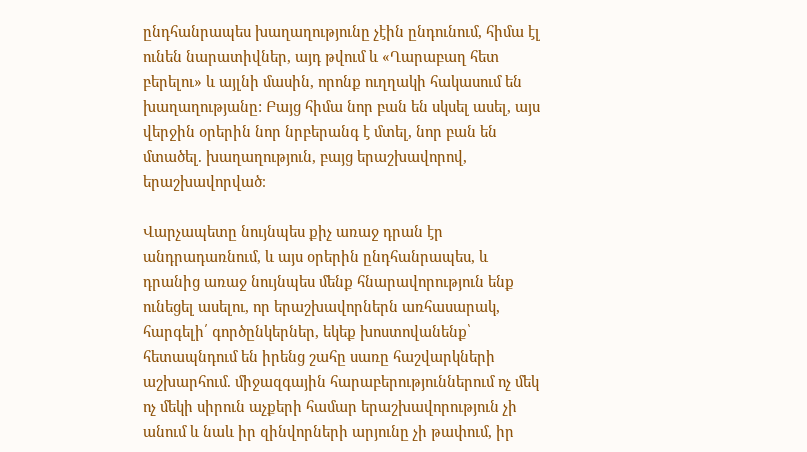ընդհանրապես խաղաղությունը չէին ընդունում, հիմա էլ ունեն նարատիվներ, այդ թվում և «Ղարաբաղ հետ բերելու» և այլնի մասին, որոնք ուղղակի հակասում են խաղաղությանը: Բայց հիմա նոր բան են սկսել ասել, այս վերջին օրերին նոր նրբերանգ է մտել, նոր բան են մտածել. խաղաղություն, բայց երաշխավորով, երաշխավորված։

Վարչապետը նույնպես քիչ առաջ դրան էր անդրադառնում, և այս օրերին ընդհանրապես, և դրանից առաջ նույնպես մենք հնարավորություն ենք ունեցել ասելու, որ երաշխավորներն առհասարակ, հարգելի՛ գործընկերներ, եկեք խոստովանենք՝ հետապնդում են իրենց շահը սառը հաշվարկների աշխարհում. միջազգային հարաբերություններում ոչ մեկ ոչ մեկի սիրուն աչքերի համար երաշխավորություն չի անում և նաև իր զինվորների արյունը չի թափում, իր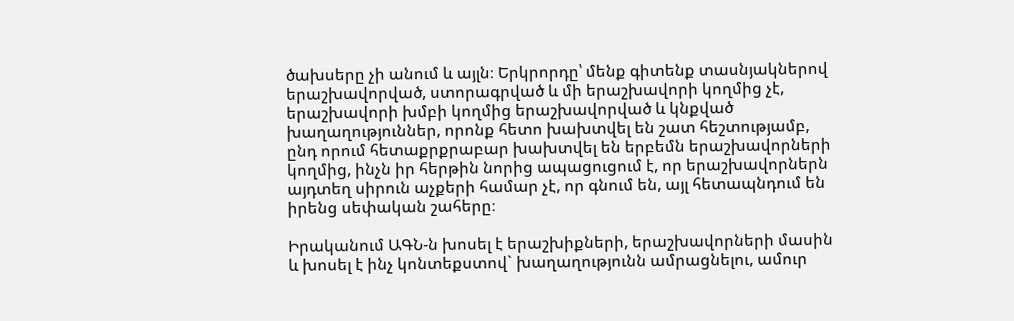ծախսերը չի անում և այլն։ Երկրորդը՝ մենք գիտենք տասնյակներով երաշխավորված, ստորագրված և մի երաշխավորի կողմից չէ, երաշխավորի խմբի կողմից երաշխավորված և կնքված խաղաղություններ, որոնք հետո խախտվել են շատ հեշտությամբ, ընդ որում հետաքրքրաբար խախտվել են երբեմն երաշխավորների կողմից, ինչն իր հերթին նորից ապացուցում է, որ երաշխավորներն այդտեղ սիրուն աչքերի համար չէ, որ գնում են, այլ հետապնդում են իրենց սեփական շահերը։

Իրականում ԱԳՆ-ն խոսել է երաշխիքների, երաշխավորների մասին և խոսել է ինչ կոնտեքստով` խաղաղությունն ամրացնելու, ամուր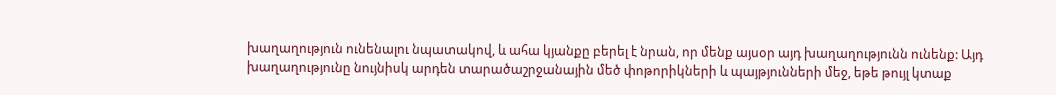խաղաղություն ունենալու նպատակով, և ահա կյանքը բերել է նրան, որ մենք այսօր այդ խաղաղությունն ունենք: Այդ խաղաղությունը նույնիսկ արդեն տարածաշրջանային մեծ փոթորիկների և պայթյունների մեջ, եթե թույլ կտաք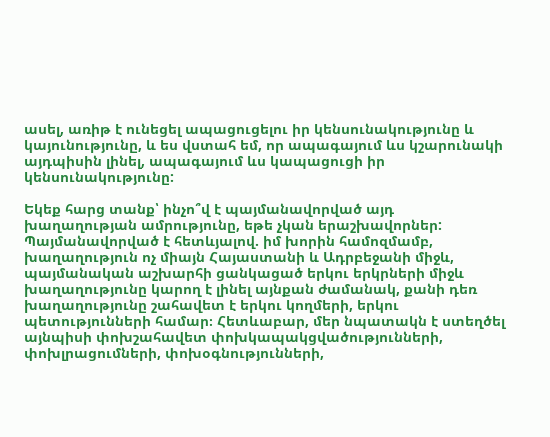ասել, առիթ է ունեցել ապացուցելու իր կենսունակությունը և կայունությունը, և ես վստահ եմ, որ ապագայում ևս կշարունակի այդպիսին լինել, ապագայում ևս կապացուցի իր կենսունակությունը:

Եկեք հարց տանք՝ ինչո՞վ է պայմանավորված այդ խաղաղության ամրությունը, եթե չկան երաշխավորներ: Պայմանավորված է հետևյալով. իմ խորին համոզմամբ, խաղաղություն ոչ միայն Հայաստանի և Ադրբեջանի միջև, պայմանական աշխարհի ցանկացած երկու երկրների միջև խաղաղությունը կարող է լինել այնքան ժամանակ, քանի դեռ խաղաղությունը շահավետ է երկու կողմերի, երկու պետությունների համար։ Հետևաբար, մեր նպատակն է ստեղծել այնպիսի փոխշահավետ փոխկապակցվածությունների, փոխլրացումների, փոխօգնությունների,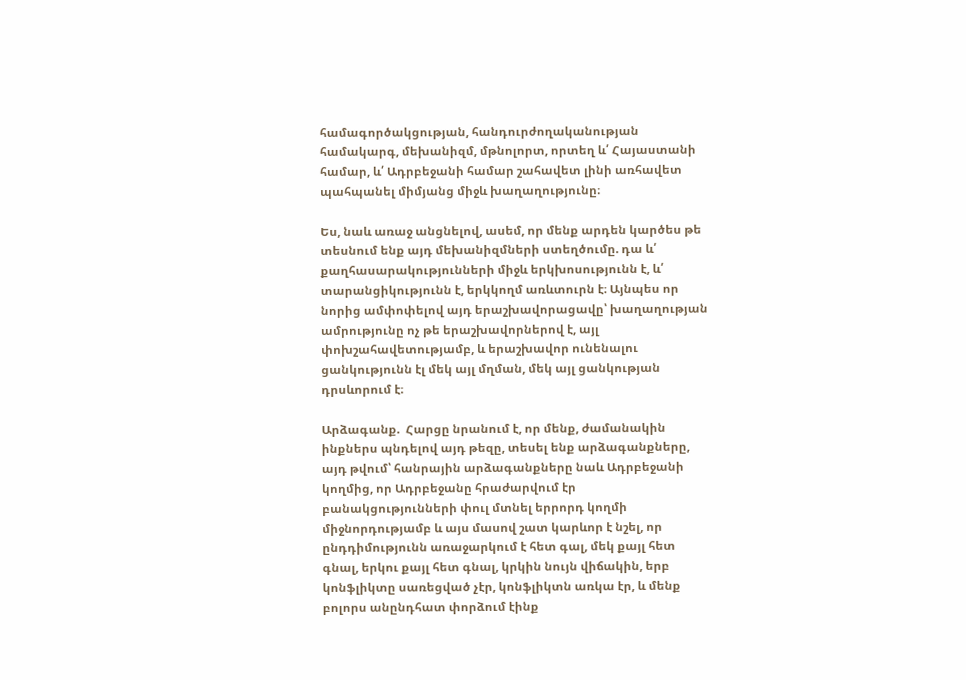համագործակցության, հանդուրժողականության համակարգ, մեխանիզմ, մթնոլորտ, որտեղ և՛ Հայաստանի համար, և՛ Ադրբեջանի համար շահավետ լինի առհավետ պահպանել միմյանց միջև խաղաղությունը։

Ես, նաև առաջ անցնելով, ասեմ, որ մենք արդեն կարծես թե տեսնում ենք այդ մեխանիզմների ստեղծումը. դա և՛ քաղհասարակությունների միջև երկխոսությունն է, և՛ տարանցիկությունն է, երկկողմ առևտուրն է։ Այնպես որ նորից ամփոփելով այդ երաշխավորացավը՝ խաղաղության ամրությունը ոչ թե երաշխավորներով է, այլ փոխշահավետությամբ, և երաշխավոր ունենալու ցանկությունն էլ մեկ այլ մղման, մեկ այլ ցանկության դրսևորում է։

Արձագանք.  Հարցը նրանում է, որ մենք, ժամանակին ինքներս պնդելով այդ թեզը, տեսել ենք արձագանքները, այդ թվում՝ հանրային արձագանքները նաև Ադրբեջանի կողմից, որ Ադրբեջանը հրաժարվում էր բանակցությունների փուլ մտնել երրորդ կողմի միջնորդությամբ և այս մասով շատ կարևոր է նշել, որ ընդդիմությունն առաջարկում է հետ գալ, մեկ քայլ հետ գնալ, երկու քայլ հետ գնալ, կրկին նույն վիճակին, երբ կոնֆլիկտը սառեցված չէր, կոնֆլիկտն առկա էր, և մենք բոլորս անընդհատ փորձում էինք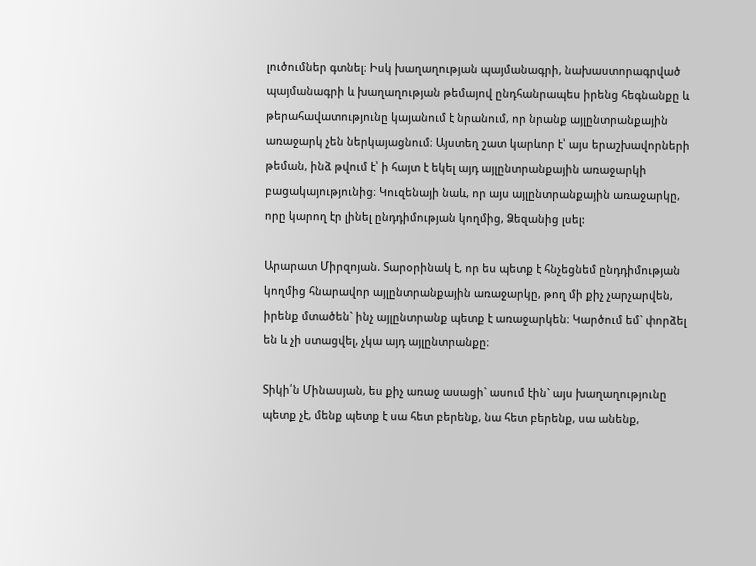լուծումներ գտնել։ Իսկ խաղաղության պայմանագրի, նախաստորագրված պայմանագրի և խաղաղության թեմայով ընդհանրապես իրենց հեգնանքը և թերահավատությունը կայանում է նրանում, որ նրանք այլընտրանքային առաջարկ չեն ներկայացնում։ Այստեղ շատ կարևոր է՝ այս երաշխավորների թեման, ինձ թվում է՝ ի հայտ է եկել այդ այլընտրանքային առաջարկի բացակայությունից։ Կուզենայի նաև, որ այս այլընտրանքային առաջարկը, որը կարող էր լինել ընդդիմության կողմից, Ձեզանից լսել:

Արարատ Միրզոյան. Տարօրինակ է, որ ես պետք է հնչեցնեմ ընդդիմության կողմից հնարավոր այլընտրանքային առաջարկը, թող մի քիչ չարչարվեն, իրենք մտածեն` ինչ այլընտրանք պետք է առաջարկեն։ Կարծում եմ` փորձել են և չի ստացվել, չկա այդ այլընտրանքը։

Տիկի՛ն Մինասյան, ես քիչ առաջ ասացի` ասում էին` այս խաղաղությունը պետք չէ, մենք պետք է սա հետ բերենք, նա հետ բերենք, սա անենք,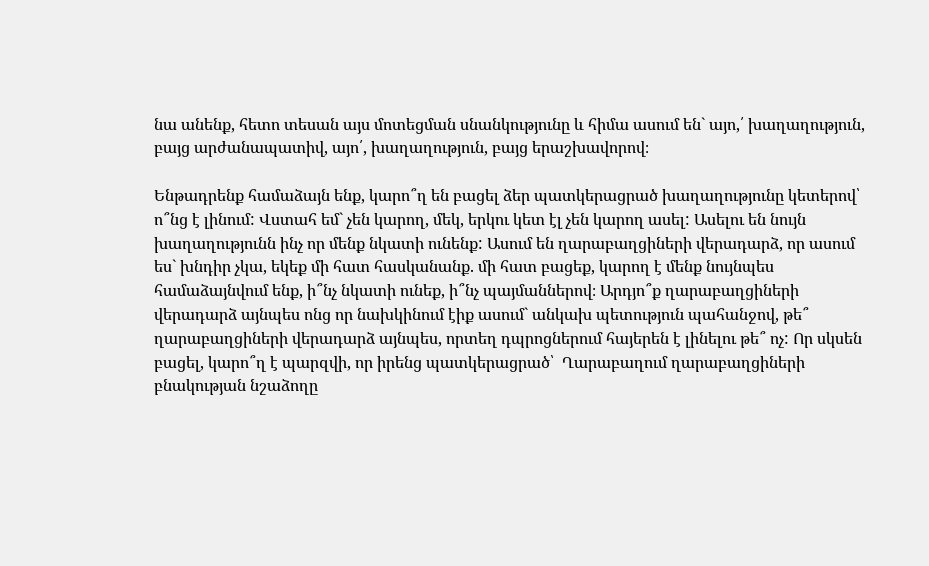նա անենք, հետո տեսան այս մոտեցման սնանկությունը և հիմա ասում են` այո,՛ խաղաղություն, բայց արժանապատիվ, այո՛, խաղաղություն, բայց երաշխավորով։

Ենթադրենք համաձայն ենք, կարո՞ղ են բացել ձեր պատկերացրած խաղաղությունը կետերով՝ ո՞նց է լինում: Վստահ եմ` չեն կարող, մեկ, երկու կետ էլ չեն կարող ասել: Ասելու են նույն խաղաղությունն ինչ որ մենք նկատի ունենք: Ասում են ղարաբաղցիների վերադարձ, որ ասում ես` խնդիր չկա, եկեք մի հատ հասկանանք. մի հատ բացեք, կարող է մենք նույնպես համաձայնվում ենք, ի՞նչ նկատի ունեք, ի՞նչ պայմաններով։ Արդյո՞ք ղարաբաղցիների վերադարձ այնպես ոնց որ նախկինում էիք ասում` անկախ պետություն պահանջով, թե՞ ղարաբաղցիների վերադարձ այնպես, որտեղ դպրոցներում հայերեն է լինելու թե՞ ոչ: Որ սկսեն բացել, կարո՞ղ է պարզվի, որ իրենց պատկերացրած՝  Ղարաբաղում ղարաբաղցիների բնակության նշաձողը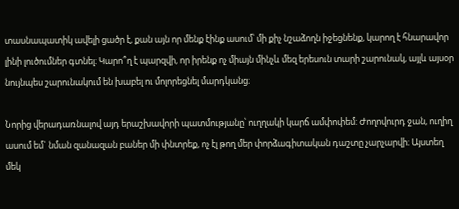տասնապատիկ ավելի ցածր է, քան այն որ մենք էինք ասում՝ մի քիչ նշաձողն իջեցնենք, կարող է հնարավոր լինի լուծումներ գտնել։ Կարո՞ղ է պարզվի, որ իրենք ոչ միայն մինչև մեզ երեսուն տարի շարունակ, այլև այսօր նույնպես շարունակում են խաբել ու մոլորեցնել մարդկանց։

Նորից վերադառնալով այդ երաշխավորի պատմությանը՝ ուղղակի կարճ ամփոփեմ: Ժողովուրդ ջան, ուղիղ ասում եմ` նման զանազան բաներ մի փնտրեք, ոչ էլ թող մեր փորձագիտական դաշտը չարչարվի։ Այստեղ մեկ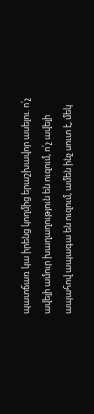պատճառ կա իրենց կողմից երաշխավոր ասելու. ո՛չ ավելի ամուր խաղաղություն են ուզում, ո՛չ ավելի ապահով ապագա են ուզում, ամեն ինչ սուտ է, մեկ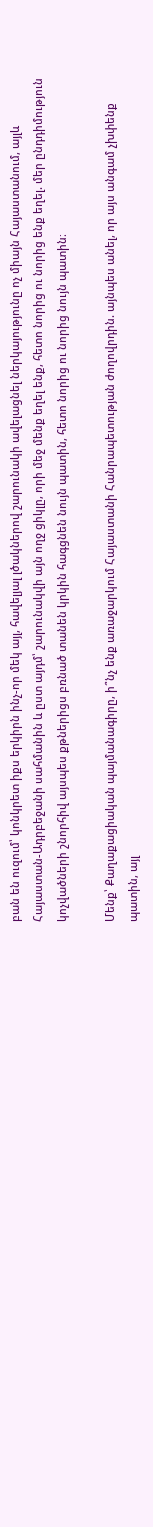բան են ուզում՝ կոնկրետ իքս երկիրն ինչ-որ մեկ այլ, հավելյալ լծակներով շարունակի ավելացնել ներկայությունը ոչ միայն Հայաստանում, այլև Հայաստան-Ադրբեջանի սահմանին և ըստ այդմ՝ շարունակվի այն ողջ ցիկլը, որի մեջ մենք եղել ենք, հետո նորից ու նորից ենք եղել. մեր ընդդիմություն կոչվածների շնորհիվ այսպես քթներիցս բռնած տանեն կրկին հագցնեն նույն պատին, հետո նորից ու նորից նույն պատին։

Մենք՝ Քաղաքացիական պայմանագիրը, ի՞նչ ենք առաջարկում Հայաստանի Հանրապետության ժողովրդին. այնպես անել, որ այս անգամ չխփենք պատին, այլ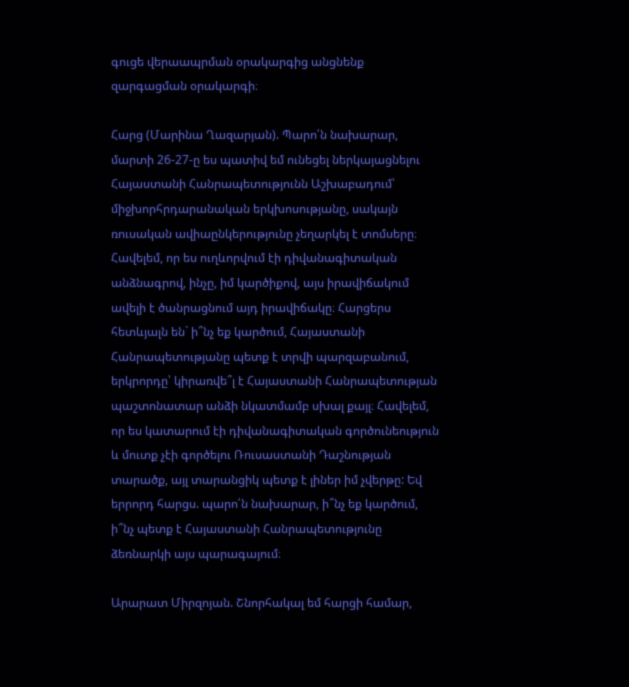գուցե վերաապրման օրակարգից անցնենք զարգացման օրակարգի։

Հարց (Մարինա Ղազարյան). Պարո՛ն նախարար, մարտի 26-27-ը ես պատիվ եմ ունեցել ներկայացնելու Հայաստանի Հանրապետությունն Աշխաբադում՝ միջխորհրդարանական երկխոսությանը, սակայն ռուսական ավիաընկերությունը չեղարկել է տոմսերը։ Հավելեմ, որ ես ուղևորվում էի դիվանագիտական անձնագրով, ինչը, իմ կարծիքով, այս իրավիճակում ավելի է ծանրացնում այդ իրավիճակը։ Հարցերս հետևյալն են` ի՞նչ եք կարծում, Հայաստանի Հանրապետությանը պետք է տրվի պարզաբանում, երկրորդը՝ կիրառվե՞լ է Հայաստանի Հանրապետության պաշտոնատար անձի նկատմամբ սխալ քայլ։ Հավելեմ, որ ես կատարում էի դիվանագիտական գործունեություն և մուտք չէի գործելու Ռուսաստանի Դաշնության տարածք, այլ տարանցիկ պետք է լիներ իմ չվերթը: Եվ երրորդ հարցս. պարո՛ն նախարար, ի՞նչ եք կարծում, ի՞նչ պետք է Հայաստանի Հանրապետությունը ձեռնարկի այս պարագայում։

Արարատ Միրզոյան. Շնորհակալ եմ հարցի համար,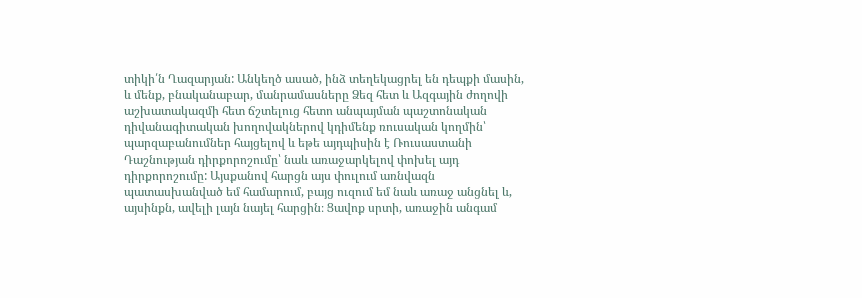տիկի՛ն Ղազարյան: Անկեղծ ասած, ինձ տեղեկացրել են դեպքի մասին, և մենք, բնականաբար, մանրամասները Ձեզ հետ և Ազգային ժողովի աշխատակազմի հետ ճշտելուց հետո անպայման պաշտոնական դիվանագիտական խողովակներով կդիմենք ռուսական կողմին՝ պարզաբանումներ հայցելով և եթե այդպիսին է Ռուսաստանի Դաշնության դիրքորոշումը՝ նաև առաջարկելով փոխել այդ դիրքորոշումը: Այսքանով հարցն այս փուլում առնվազն պատասխանված եմ համարում, բայց ուզում եմ նաև առաջ անցնել և, այսինքն, ավելի լայն նայել հարցին։ Ցավոք սրտի, առաջին անգամ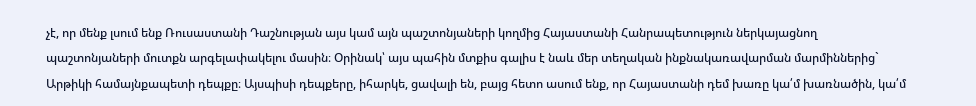չէ, որ մենք լսում ենք Ռուսաստանի Դաշնության այս կամ այն պաշտոնյաների կողմից Հայաստանի Հանրապետություն ներկայացնող պաշտոնյաների մուտքն արգելափակելու մասին։ Օրինակ՝ այս պահին մտքիս գալիս է նաև մեր տեղական ինքնակառավարման մարմիններից` Արթիկի համայնքապետի դեպքը։ Այսպիսի դեպքերը, իհարկե, ցավալի են, բայց հետո ասում ենք, որ Հայաստանի դեմ խառը կա՛մ խառնածին, կա՛մ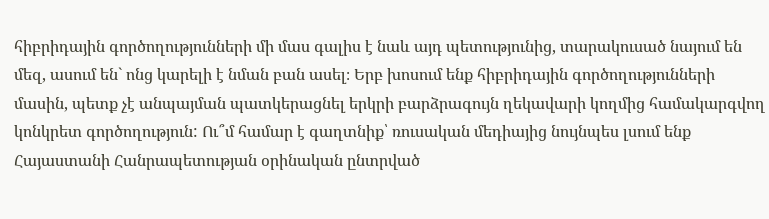հիբրիդային գործողությունների մի մաս գալիս է նաև այդ պետությունից, տարակուսած նայում են մեզ, ասում են` ոնց կարելի է նման բան ասել։ Երբ խոսում ենք հիբրիդային գործողությունների մասին, պետք չէ անպայման պատկերացնել երկրի բարձրագույն ղեկավարի կողմից համակարգվող կոնկրետ գործողություն: Ու՞մ համար է գաղտնիք՝ ռուսական մեդիայից նույնպես լսում ենք Հայաստանի Հանրապետության օրինական ընտրված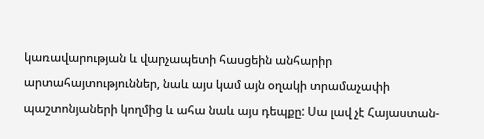կառավարության և վարչապետի հասցեին անհարիր արտահայտություններ, նաև այս կամ այն օղակի տրամաչափի պաշտոնյաների կողմից և ահա նաև այս դեպքը: Սա լավ չէ Հայաստան-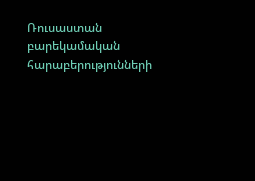Ռուսաստան բարեկամական հարաբերությունների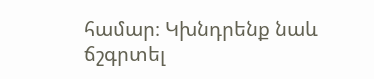համար։ Կխնդրենք նաև ճշգրտել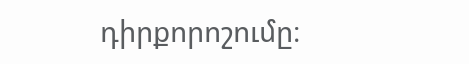դիրքորոշումը։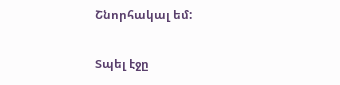Շնորհակալ եմ:

Տպել էջը